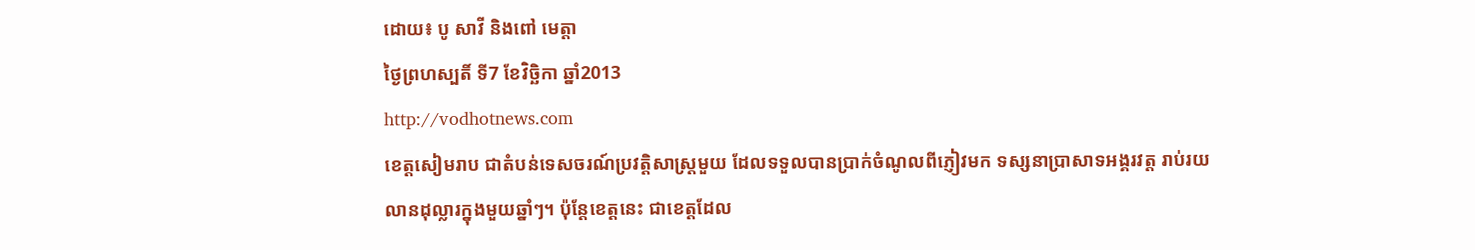ដោយ៖ បូ សាវី និងពៅ មេត្ដា
ថ្ងៃព្រហស្បតិ៍ ទី7 ខែវិច្ឆិកា ឆ្នាំ2013
http://vodhotnews.com
ខេត្ដសៀមរាប ជាតំបន់ទេសចរណ៍ប្រវត្ដិសាស្ដ្រមួយ ដែលទទួលបានប្រាក់ចំណូលពីភ្ញៀវមក ទស្សនាប្រាសាទអង្គរវត្ដ រាប់រយលានដុល្លារក្នុងមួយឆ្នាំៗ។ ប៉ុន្ដែខេត្ដនេះ ជាខេត្ដដែល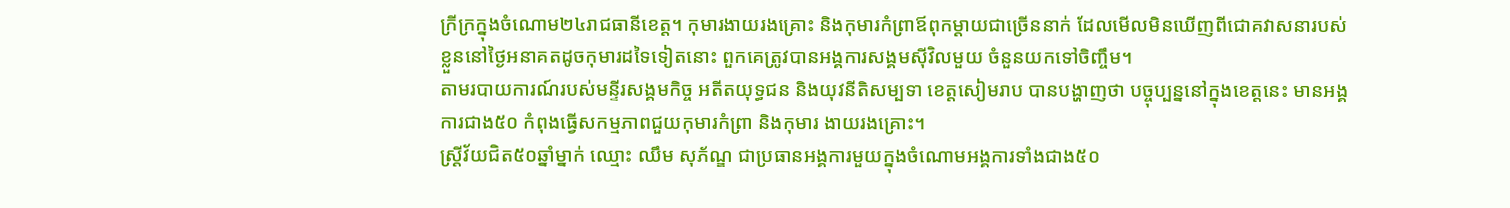ក្រីក្រក្នុងចំណោម២៤រាជធានីខេត្ដ។ កុមារងាយរងគ្រោះ និងកុមារកំព្រាឪពុកម្ដាយជាច្រើននាក់ ដែលមើលមិនឃើញពីជោគវាសនារបស់ខ្លួននៅថ្ងៃអនាគតដូចកុមារដទៃទៀតនោះ ពួកគេត្រូវបានអង្គការសង្គមស៊ីវិលមួយ ចំនួនយកទៅចិញ្ចឹម។
តាមរបាយការណ៍របស់មន្ទីរសង្គមកិច្ច អតីតយុទ្ធជន និងយុវនីតិសម្បទា ខេត្តសៀមរាប បានបង្ហាញថា បច្ចុប្បន្ននៅក្នុងខេត្តនេះ មានអង្គការជាង៥០ កំពុងធ្វើសកម្មភាពជួយកុមារកំព្រា និងកុមារ ងាយរងគ្រោះ។
ស្ត្រីវ័យជិត៥០ឆ្នាំម្នាក់ ឈ្មោះ ឈឹម សុភ័ណ្ឌ ជាប្រធានអង្គការមួយក្នុងចំណោមអង្គការទាំងជាង៥០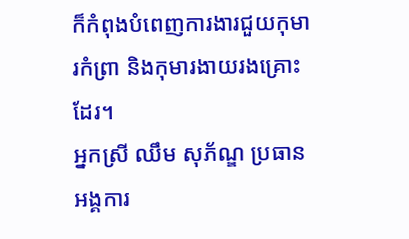ក៏កំពុងបំពេញការងារជួយកុមារកំព្រា និងកុមារងាយរងគ្រោះដែរ។
អ្នកស្រី ឈឹម សុភ័ណ្ឌ ប្រធានអង្គការ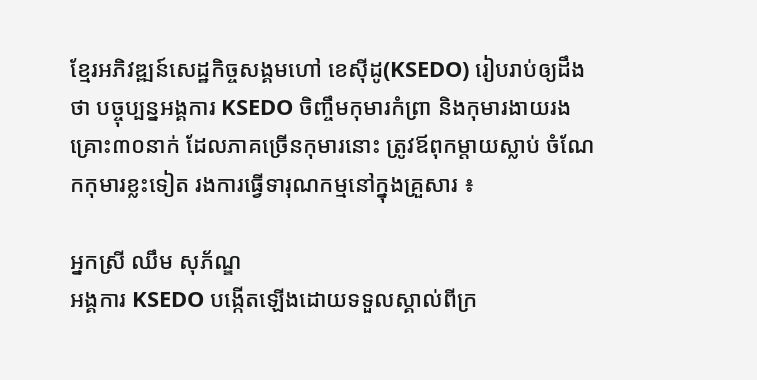ខ្មែរអភិវឌ្ឍន៍សេដ្ឋកិច្ចសង្គមហៅ ខេស៊ីដូ(KSEDO) រៀបរាប់ឲ្យដឹងថា បច្ចុប្បន្នអង្គការ KSEDO ចិញ្ចឹមកុមារកំព្រា និងកុមារងាយរងគ្រោះ៣០នាក់ ដែលភាគច្រើនកុមារនោះ ត្រូវឪពុកម្តាយស្លាប់ ចំណែកកុមារខ្លះទៀត រងការធ្វើទារុណកម្មនៅក្នុងគ្រួសារ ៖

អ្នកស្រី ឈឹម សុភ័ណ្ឌ
អង្គការ KSEDO បង្កើតឡើងដោយទទួលស្គាល់ពីក្រ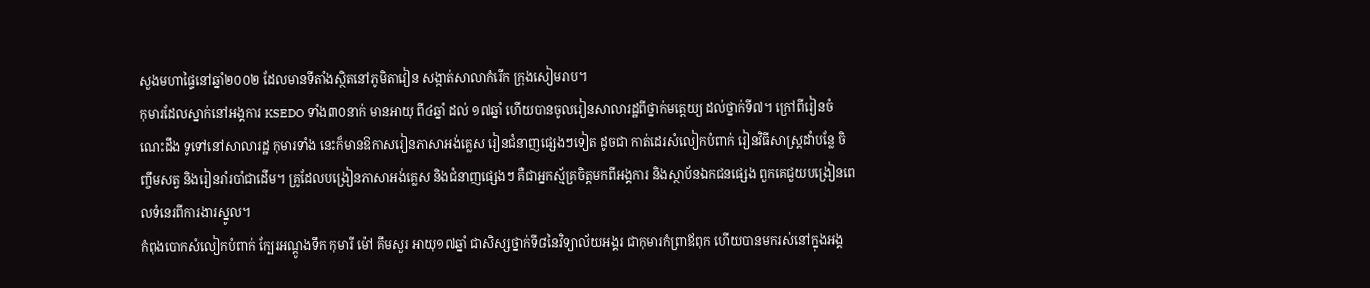សួងមហាផ្ទៃនៅឆ្នាំ២០០២ ដែលមានទីតាំងស្ថិតនៅភូមិតាវៀន សង្កាត់សាលាកំរើក ក្រុងសៀមរាប។
កុមារដែលស្នាក់នៅអង្គការ KSEDO ទាំង៣០នាក់ មានអាយុ ពី៤ឆ្នាំ ដល់ ១៧ឆ្នាំ ហើយបានចូលរៀនសាលារដ្ឋពីថ្នាក់មតេ្តយ្យ ដល់ថ្នាក់ទី៧។ ក្រៅពីរៀនចំណេះដឹង ទូទៅនៅសាលារដ្ឋ កុមារទាំង នេះក៏មានឱកាសរៀនភាសាអង់គ្លេស រៀនជំនាញផ្សេងៗទៀត ដូចជា កាត់ដេរសំលៀកបំពាក់ រៀនវិធីសាស្ត្រដាំបន្លែ ចិញ្ចឹមសត្វ និងរៀនរាំរបាំជាដើម។ គ្រូដែលបង្រៀនភាសាអង់គ្លេស និងជំនាញផ្សេងៗ គឺជាអ្នកស្ម័គ្រចិត្តមកពីអង្គការ និងស្ថាប័នឯកជនផ្សេង ពួកគេជួយបង្រៀនពេលទំនេរពីការងារស្នូល។
កំពុងបោកសំលៀកបំពាក់ ក្បែរអណ្ដូងទឹក កុមារី ម៉ៅ គឹមសួរ អាយុ១៧ឆ្នាំ ជាសិស្សថ្នាក់ទី៨នៃវិទ្យាល័យអង្គរ ជាកុមារកំព្រាឪពុក ហើយបានមករស់នៅក្នុងអង្គ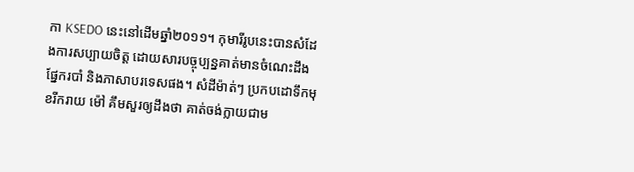កា KSEDO នេះនៅដើមឆ្នាំ២០១១។ កុមារីរូបនេះបានសំដែងការសប្បាយចិត្ដ ដោយសារបច្ចុប្បន្នគាត់មានចំណេះដឹងផ្នែករបាំ និងភាសាបរទេសផង។ សំដីម៉ាត់ៗ ប្រកបដោទឹកមុខរីករាយ ម៉ៅ គឹមសួរឲ្យដឹងថា គាត់ចង់ក្លាយជាម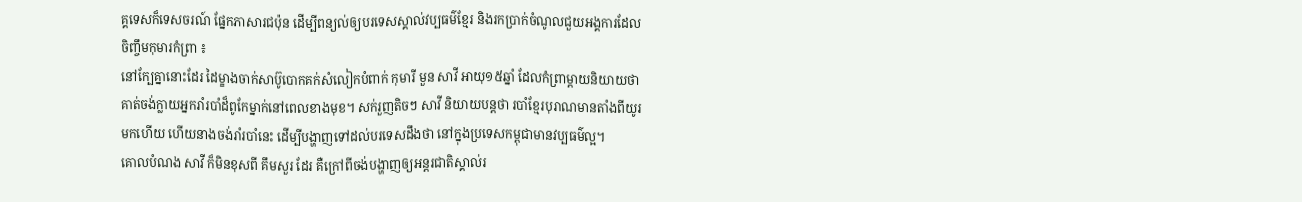គ្គទេសក៏ទេសចរណ៍ ផ្នែកភាសារជប៉ុន ដើម្បីពន្យល់ឲ្យបរទេសស្គាល់វប្បធម៌ខ្មែរ និងរកប្រាក់ចំណូលជួយអង្គការដែលចិញ្ចឹមកុមារកំព្រា ៖
នៅក្បែគ្នានោះដែរ ដៃម្ខាងចាក់សាប៊ូបោកគក់សំលៀកបំពាក់ កុមារី មួន សាវី អាយុ១៥ឆ្នាំ ដែលកំព្រាម្ដាយនិយាយថា គាត់ចង់ក្លាយអ្នករាំរបាំដ៏ពូកែម្នាក់នៅពេលខាងមុខ។ សក់រួញតិចៗ សាវី និយាយបន្ដថា របាំខ្មែរបុរាណមានតាំងពីយូរមកហើយ ហើយនាងចង់រាំរបាំនេះ ដើម្បីបង្ហាញទៅដល់បរទេសដឹងថា នៅក្នុងប្រទេសកម្ពុជាមានវប្បធម៌ល្អ។
គោលបំណង សាវី ក៏មិនខុសពី គឹមសួរ ដែរ គឺក្រៅពីចង់បង្ហាញឲ្យអន្តរជាតិស្គាល់រ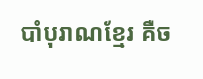បាំបុរាណខ្មែរ គឺច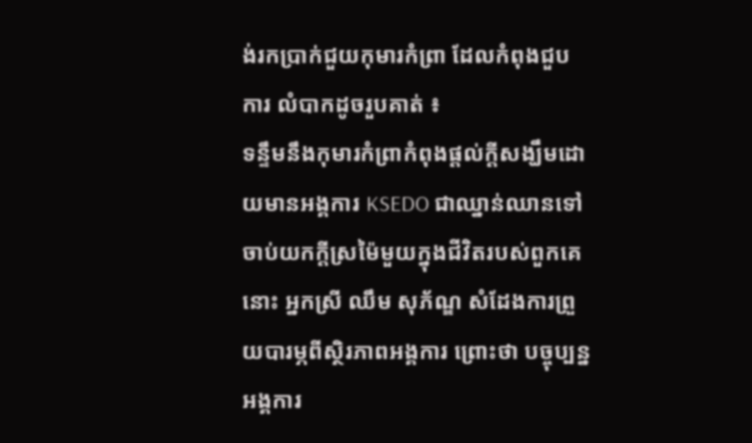ង់រកប្រាក់ជួយកុមារកំព្រា ដែលកំពុងជួបការ លំបាកដូចរួបគាត់ ៖
ទន្ទឹមនឹងកុមារកំព្រាកំពុងផ្តល់ក្តីសង្ឃឹមដោយមានអង្គការ KSEDO ជាឈ្នាន់ឈានទៅចាប់យកក្តីស្រម៉ៃមួយក្នុងជីវិតរបស់ពួកគេនោះ អ្នកស្រី ឈឹម សុភ័ណ្ឌ សំដែងការព្រួយបារម្ភពីស្ថិរភាពអង្គការ ព្រោះថា បច្ចុប្បន្នអង្គការ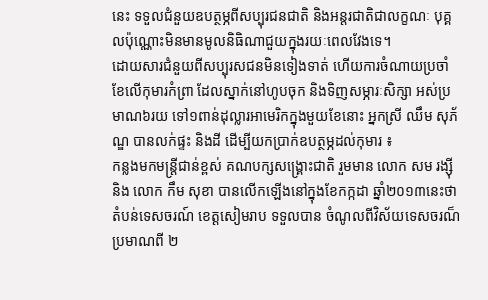នេះ ទទួលជំនួយឧបត្ថម្ភពីសប្បុរជនជាតិ និងអន្តរជាតិជាលក្ខណៈ បុគ្គលប៉ុណ្ណោះមិនមានមូលនិធិណាជួយក្នុងរយៈពេលវែងទេ។
ដោយសារជំនួយពីសប្បុរសជនមិនទៀងទាត់ ហើយការចំណាយប្រចាំខែលើកុមារកំព្រា ដែលស្នាក់នៅហូបចុក និងទិញសម្ភារៈសិក្សា អស់ប្រមាណ៦រយ ទៅ១ពាន់ដុល្លារអាមេរិកក្នុងមួយខែនោះ អ្នកស្រី ឈឹម សុភ័ណ្ឌ បានលក់ផ្ទះ និងដី ដើម្បីយកប្រាក់ឧបត្ថម្ភដល់កុមារ ៖
កន្លងមកមន្ដ្រីជាន់ខ្ពស់ គណបក្សសង្គ្រោះជាតិ រួមមាន លោក សម រង្ស៊ី និង លោក កឹម សុខា បានលើកឡើងនៅក្នុងខែកក្កដា ឆ្នាំ២០១៣នេះថា តំបន់ទេសចរណ៍ ខេត្ដសៀមរាប ទទួលបាន ចំណូលពីវិស័យទេសចរណ៏ ប្រមាណពី ២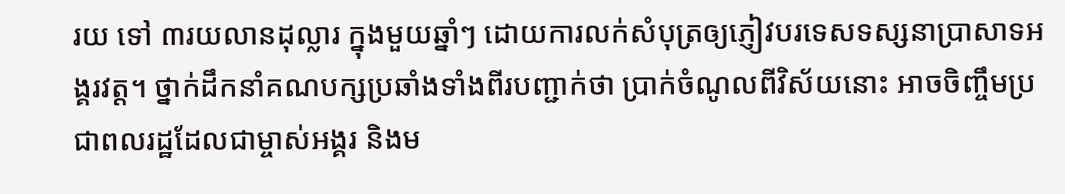រយ ទៅ ៣រយលានដុល្លារ ក្នុងមួយឆ្នាំៗ ដោយការលក់សំបុត្រឲ្យភ្ញៀវបរទេសទស្សនាប្រាសាទអង្គរវត្ដ។ ថ្នាក់ដឹកនាំគណបក្សប្រឆាំងទាំងពីរបញ្ជាក់ថា ប្រាក់ចំណូលពីវិស័យនោះ អាចចិញ្ចឹមប្រជាពលរដ្ឋដែលជាម្ចាស់អង្គរ និងម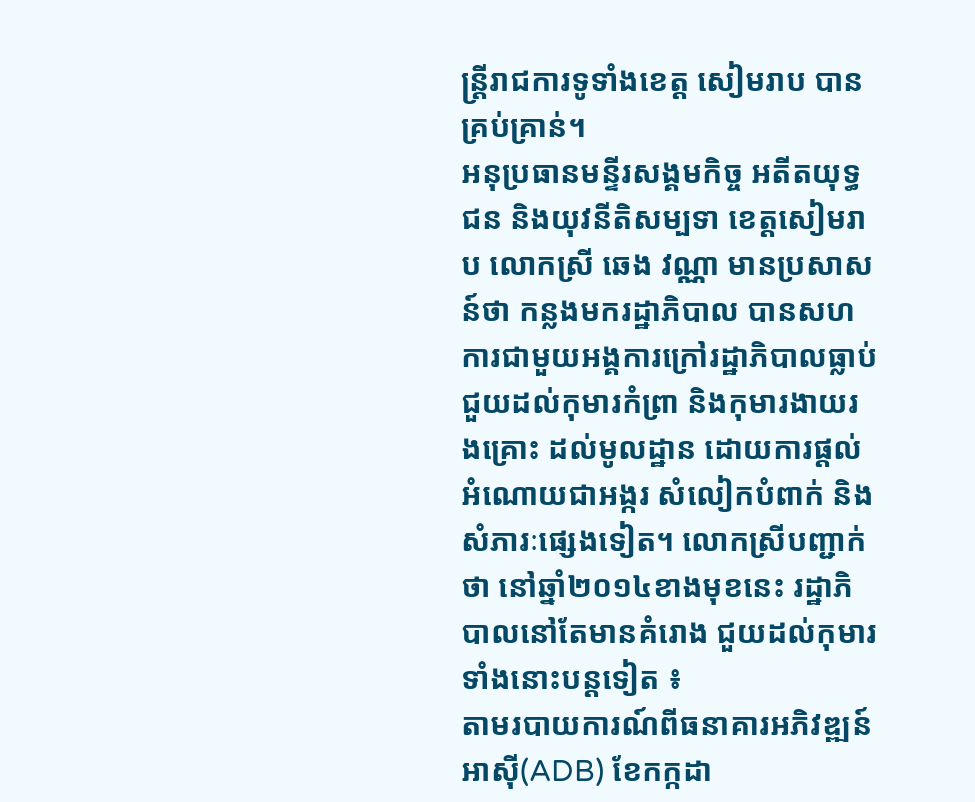ន្ដ្រីរាជការទូទាំងខេត្ដ សៀមរាប បានគ្រប់គ្រាន់។
អនុប្រធានមន្ទីរសង្គមកិច្ច អតីតយុទ្ធជន និងយុវនីតិសម្បទា ខេត្ដសៀមរាប លោកស្រី ឆេង វណ្ណា មានប្រសាសន៍ថា កន្លងមករដ្ឋាភិបាល បានសហការជាមួយអង្គការក្រៅរដ្ឋាភិបាលធ្លាប់ជួយដល់កុមារកំព្រា និងកុមារងាយរងគ្រោះ ដល់មូលដ្ឋាន ដោយការផ្តល់អំណោយជាអង្ករ សំលៀកបំពាក់ និងសំភារៈផ្សេងទៀត។ លោកស្រីបញ្ជាក់ថា នៅឆ្នាំ២០១៤ខាងមុខនេះ រដ្ឋាភិបាលនៅតែមានគំរោង ជួយដល់កុមារទាំងនោះបន្ដទៀត ៖
តាមរបាយការណ៍ពីធនាគារអភិវឌ្ឍន៍អាស៊ី(ADB) ខែកក្កដា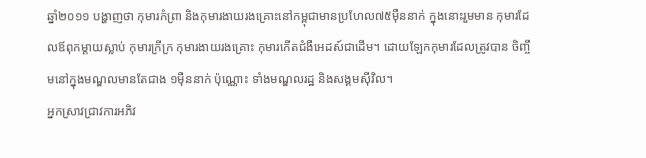ឆ្នាំ២០១១ បង្ហាញថា កុមារកំព្រា និងកុមារងាយរងគ្រោះនៅកម្ពុជាមានប្រហែល៧៥ម៉ឺននាក់ ក្នុងនោះរួមមាន កុមារដែលឪពុកម្តាយស្លាប់ កុមារក្រីក្រ កុមារងាយរងគ្រោះ កុមារកើតជំងឺអេដស៍ជាដើម។ ដោយឡែកកុមារដែលត្រូវបាន ចិញ្ចឹមនៅក្នុងមណ្ឌលមានតែជាង ១ម៉ឺននាក់ ប៉ុណ្ណោះ ទាំងមណ្ឌលរដ្ឋ និងសង្គមស៊ីវិល។
អ្នកស្រាវជ្រាវការអភិវ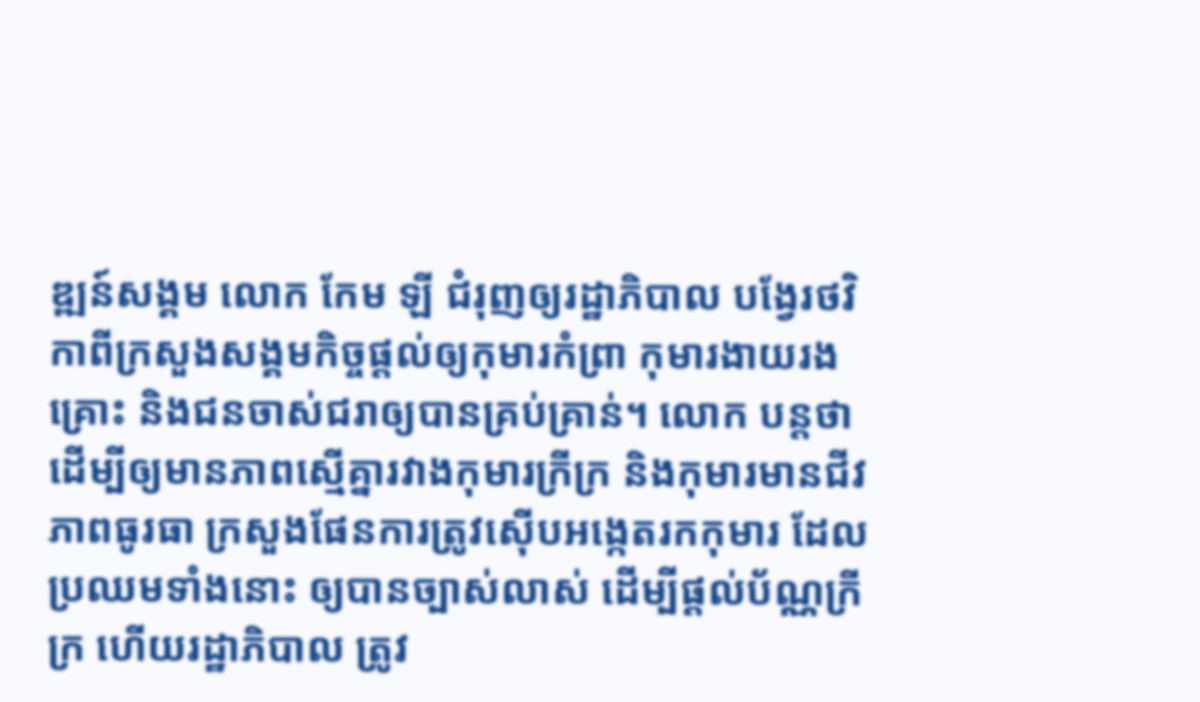ឌ្ឍន៍សង្គម លោក កែម ឡី ជំរុញឲ្យរដ្ឋាភិបាល បង្វែរថវិកាពីក្រសួងសង្គមកិច្ចផ្ដល់ឲ្យកុមារកំព្រា កុមារងាយរងគ្រោះ និងជនចាស់ជរាឲ្យបានគ្រប់គ្រាន់។ លោក បន្តថា ដើម្បីឲ្យមានភាពស្មើគ្នារវាងកុមារក្រីក្រ និងកុមារមានជីវភាពធូរធា ក្រសួងផែនការត្រូវស៊ើបអង្កេតរកកុមារ ដែលប្រឈមទាំងនោះ ឲ្យបានច្បាស់លាស់ ដើម្បីផ្ដល់ប័ណ្ណក្រីក្រ ហើយរដ្ឋាភិបាល ត្រូវ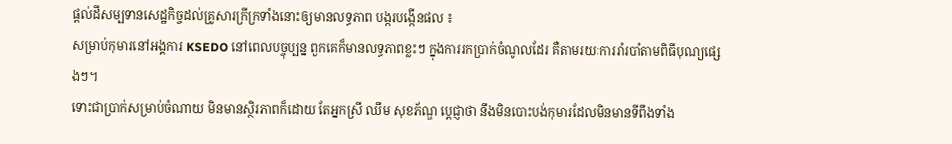ផ្ដល់ដីសម្បទានសេដ្ឋកិច្ចដល់គ្រូសារក្រីក្រទាំងនោះឲ្យមានលទ្ធភាព បង្ករបង្កើនផល ៖
សម្រាប់កុមារនៅអង្គការ KSEDO នៅពេលបច្ចុប្បន្ន ពួកគេក៏មានលទ្ធភាពខ្លះៗ ក្នុងការរកប្រាក់ចំណូលដែរ គឺតាមរយៈការរាំរបាំតាមពិធីបុណ្យផ្សេងៗ។
ទោះជាប្រាក់សម្រាប់ចំណាយ មិនមានស្ថិរភាពក៏ដោយ តែអ្នកស្រី ឈឹម សុខភ័ណ្ឌ ប្តេជ្ញាថា នឹងមិនបោះបង់កុមារដែលមិនមានទីពឹងទាំង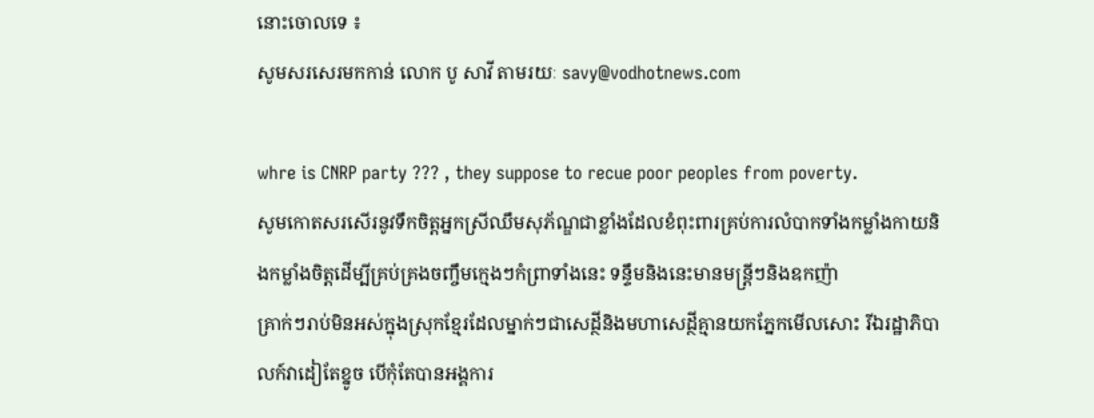នោះចោលទេ ៖
សូមសរសេរមកកាន់ លោក បូ សាវី តាមរយៈ savy@vodhotnews.com

whre is CNRP party ??? , they suppose to recue poor peoples from poverty.
សូមកោតសរសើរនូវទឹកចិត្តអ្នកស្រីឈឹមសុភ័ណ្ឌជាខ្លាំងដែលខំពុះពារគ្រប់ការលំបាកទាំងកម្លាំងកាយនិងកម្លាំងចិត្តដើម្បីគ្រប់គ្រងចញ្ចឹមក្មេងៗកំព្រាទាំងនេះ ទន្ទឹមនិងនេះមានមន្ត្រីៗនិងឧកញ៉ា
គ្រាក់ៗរាប់មិនអស់ក្នុងស្រុកខ្មែរដែលម្នាក់ៗជាសេដ្ថីនិងមហាសេដ្ថីគ្មានយកភ្នែកមើលសោះ រីឯរដ្ឋាភិបាលក៍វាដៀតែខ្នូច បើកុំតែបានអង្គការ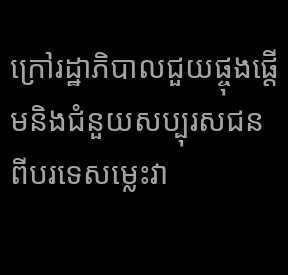ក្រៅរដ្ឋាភិបាលជួយផ្ចុងផ្ដើមនិងជំនួយសប្បុរសជន
ពីបរទេសម្លេះវា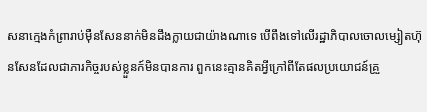សនាក្មេងកំព្រារាប់ម៉ឺនសែននាក់មិនដឹងក្លាយជាយ៉ាងណាទេ បើពឹងទៅលើរដ្ឋាភិបាលចោលម្សៀតហ៊ុនសែនដែលជាភារកិច្ចរបស់ខ្លួនក៍មិនបានការ ពួកនេះគ្មានគិតអ្វីក្រៅពីតែផលប្រយោជន៍គ្រួ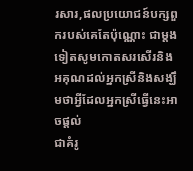រសារ,ផលប្រយោជន៍បក្សពួករបស់គេតែប៉ុណ្ណោះ ជាម្ដងទៀតសូមកោតសរសើរនិងអគុណដល់អ្នកស្រីនិងសង្ឃឹមថាអ្វីដែលអ្នកស្រីធ្វើនេះអាចផ្ដល់
ជាគំរូ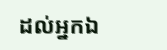ដល់អ្នកឯ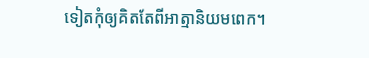ទៀតកុំឲ្យគិតតែពីអាត្មានិយមពេក។